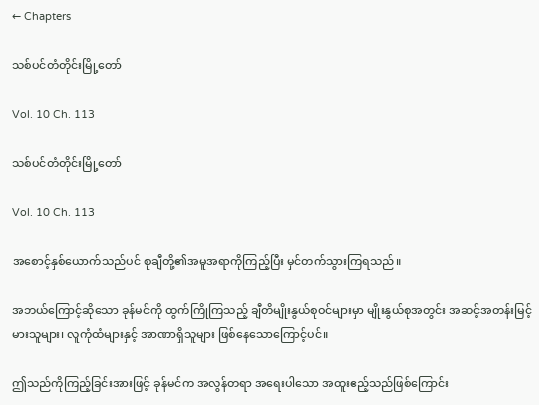← Chapters

သစ်ပင်တံတိုင်းမြို့တော်

Vol. 10 Ch. 113

သစ်ပင်တံတိုင်းမြို့တော်

Vol. 10 Ch. 113

အစောင့်နှစ်ယောက်သည်ပင် စုချီတို့၏အမူအရာကိုကြည့်ပြီး မှင်တက်သွားကြရသည်။

အဘယ်ကြောင့်ဆိုသော ခုန်မင်ကို ထွက်ကြိုကြသည့် ချီတိမျိုးနွယ်စုဝင်များမှာ မျိုးနွယ်စုအတွင်း အဆင့်အတန်းမြင့်မားသူများ၊ လူကုံထံများနှင့် အာဏာရှိသူများ ဖြစ်နေသောကြောင့်ပင်။

ဤသည်ကိုကြည့်ခြင်းအားဖြင့် ခုန်မင်က အလွန်တရာ အရေးပါသော အထူးဧည့်သည်ဖြစ်‌ကြောင်း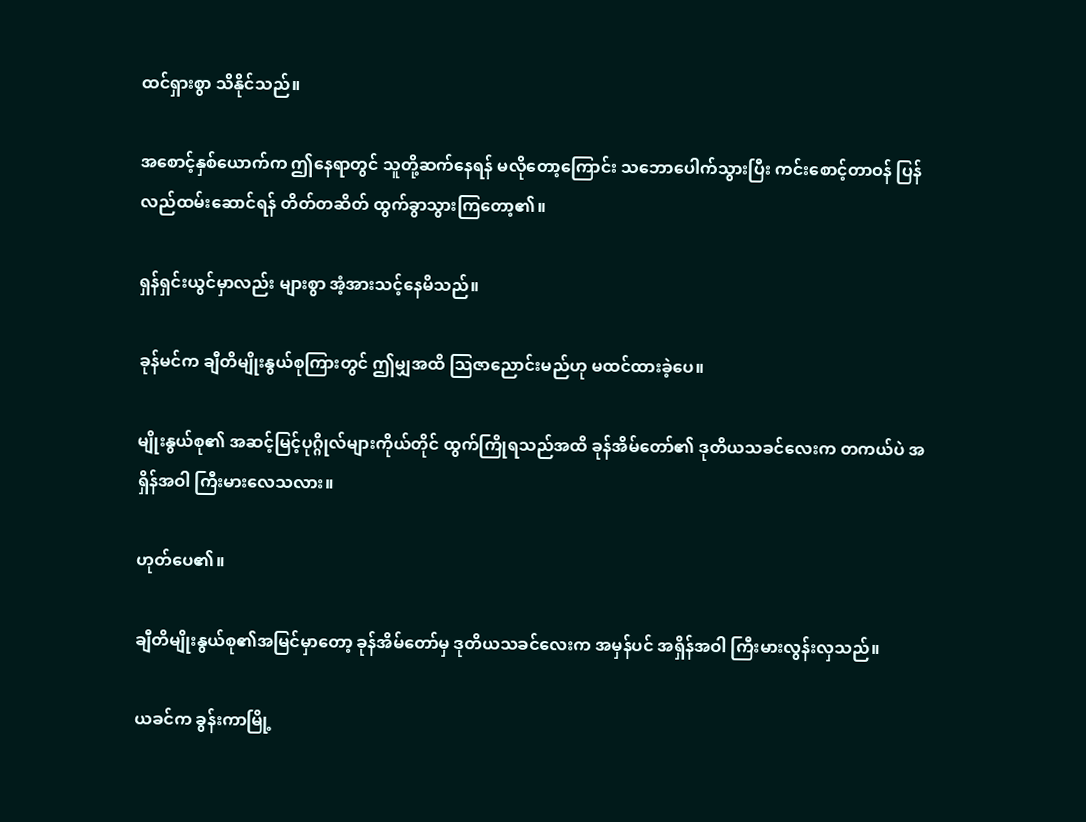ထင်ရှားစွာ သိနိုင်သည်။

အစောင့်နှစ်ယောက်က ဤနေရာတွင် သူတို့ဆက်နေရန် မလိုတော့ကြောင်း သဘောပေါက်သွားပြီး ကင်းစောင့်တာဝန် ပြန်လည်ထမ်းဆောင်ရန် တိတ်တဆိတ် ထွက်ခွာသွားကြတော့၏။

ရှန်ရှင်းယွင်မှာလည်း များစွာ အံ့အားသင့်နေမိသည်။

ခုန်မင်က ချီတိမျိုးနွယ်စုကြားတွင် ဤမျှအထိ သြဇာညောင်းမည်ဟု မထင်ထားခဲ့ပေ။

မျိုးနွယ်စု၏ အဆင့်မြင့်ပုဂ္ဂိုလ်များကိုယ်တိုင် ထွက်ကြိုရသည်အထိ ခုန်အိမ်တော်၏ ဒုတိယသခင်လေးက တကယ်ပဲ အရှိန်အဝါ ကြီးမားလေသလား။

ဟုတ်ပေ၏။

ချီတိမျိုးနွယ်စု၏အမြင်မှာတော့ ခုန်အိမ်တော်မှ ဒုတိယသခင်လေးက အမှန်ပင် အရှိန်အဝါ ကြီးမားလွန်းလှသည်။

ယခင်က ခွန်းကာမြို့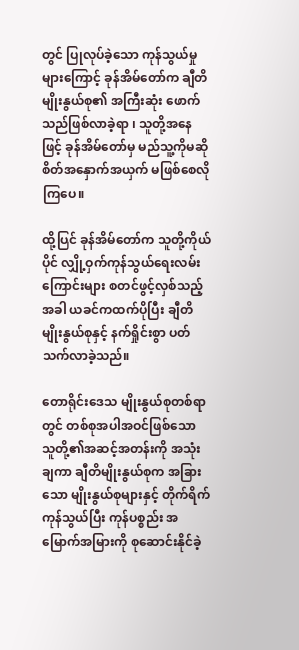တွင် ပြုလုပ်ခဲ့သော ကုန်သွယ်မှုများကြောင့် ခုန်အိမ်တော်က ချီတိမျိုးနွယ်စု၏ အကြီးဆုံး ဖောက်သည်ဖြစ်လာခဲ့ရာ ၊ သူတို့အနေဖြင့် ခုန်အိမ်တော်မှ မည်သူ့ကိုမဆို စိတ်အနှောက်အယှက် မဖြစ်စေလိုကြပေ။

ထို့ပြင် ခုန်အိမ်တော်က သူတို့ကိုယ်ပိုင် လျှို့ဝှက်ကုန်သွယ်ရေးလမ်းကြောင်းများ စတင်ဖွင့်လှစ်သည့်အခါ ယခင်ကထက်ပိုပြီး ချီတိမျိုးနွယ်စုနှင့် နက်ရှိုင်းစွာ ပတ်သက်လာခဲ့သည်။

တောရိုင်းဒေသ မျိုးနွယ်စုတစ်ရာတွင် တစ်စုအပါအဝင်ဖြစ်သော သူတို့၏အဆင့်အတန်းကို အသုံးချကာ ချီတိမျိုးနွယ်စုက အခြားသော မျိုးနွယ်စုများနှင့် တိုက်ရိက်ကုန်သွယ်ပြီး ကုန်ပစ္စည်း အမြောက်အမြားကို စုဆောင်းနိုင်ခဲ့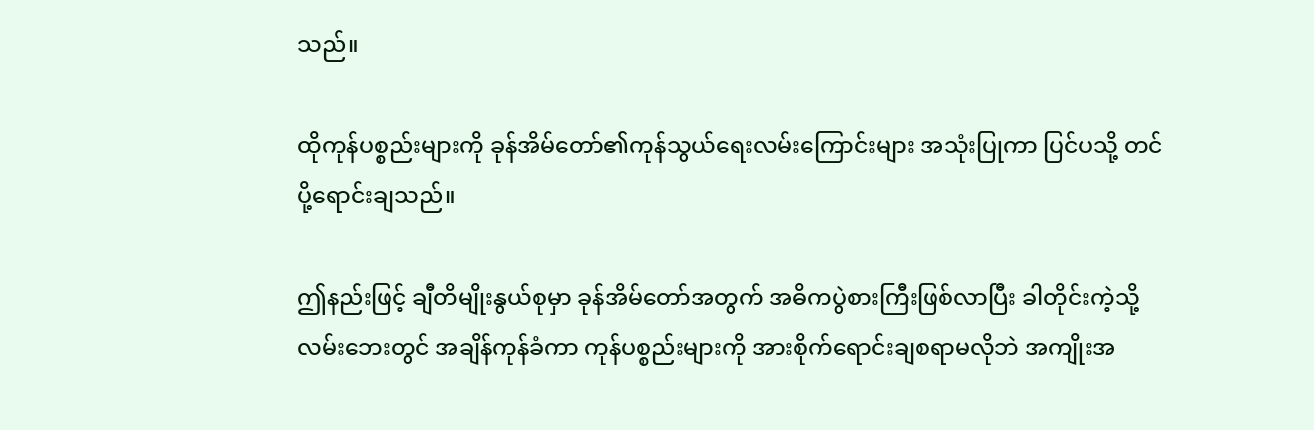သည်။

ထိုကုန်ပစ္စည်းများကို ခုန်အိမ်တော်၏ကုန်သွယ်ရေးလမ်းကြောင်းများ အသုံးပြုကာ ပြင်ပသို့ တင်ပို့ရောင်းချသည်။

ဤနည်းဖြင့် ချီတိမျိုးနွယ်စုမှာ ခုန်အိမ်တော်အတွက် အဓိကပွဲစားကြီးဖြစ်လာပြီး ခါတိုင်းကဲ့သို့ လမ်းဘေးတွင် အချိန်ကုန်ခံကာ ကုန်ပစ္စည်းများကို အားစိုက်ရောင်းချစရာမလိုဘဲ အကျိုးအ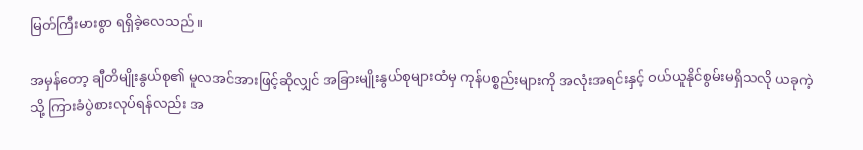မြတ်ကြီးမားစွာ ရရှိခဲ့လေသည်။

အမှန်တော့ ချီတိမျိုးနွယ်စု၏ မူလအင်အားဖြင့်ဆိုလျှင် အခြားမျိုးနွယ်စုများထံမှ ကုန်ပစ္စည်းများကို အလုံးအရင်းနှင့် ဝယ်ယူနိုင်စွမ်းမရှိသလို ယခုကဲ့သို့ ကြားခံပွဲစားလုပ်ရန်လည်း အ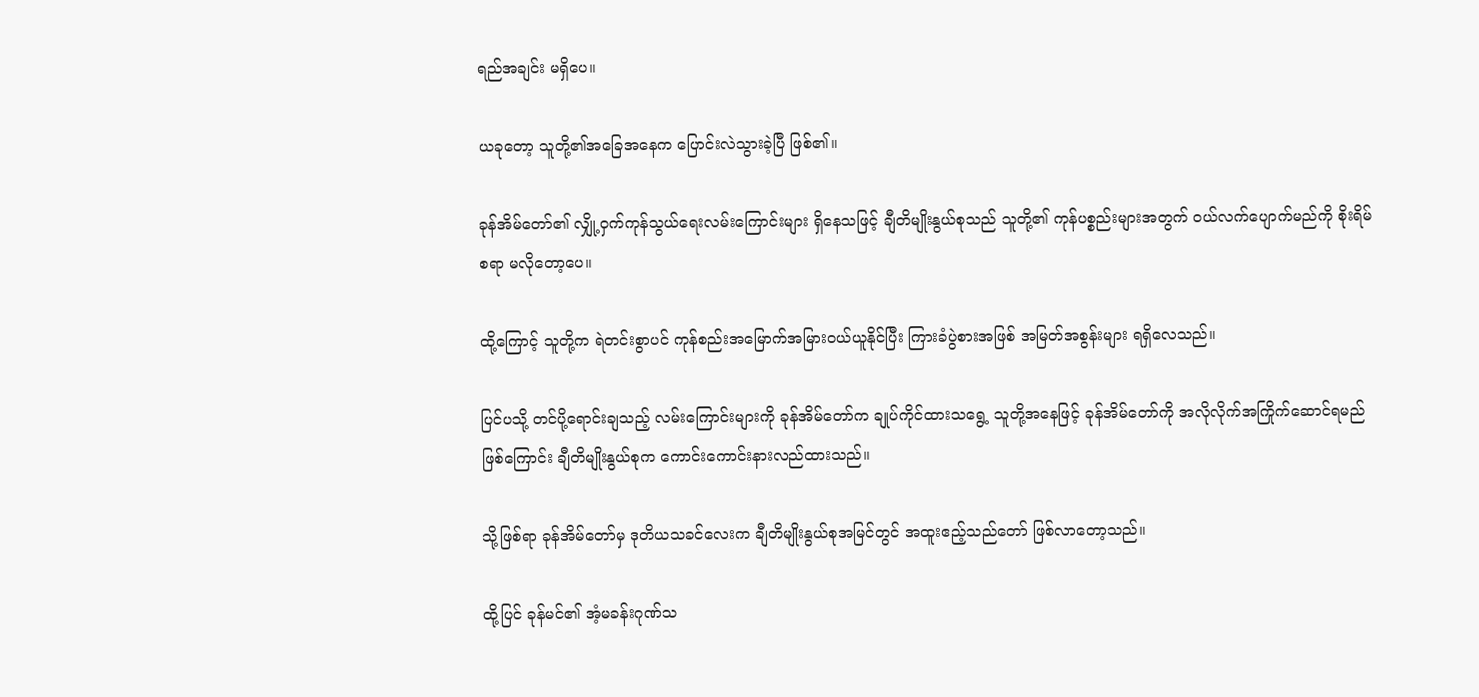ရည်အချင်း မရှိပေ။

ယခုတော့ သူတို့၏အခြေအနေက ပြောင်းလဲသွားခဲ့ပြီ ဖြစ်၏။

ခုန်အိမ်တော်၏ လျှို့ဝှက်ကုန်သွယ်ရေးလမ်းကြောင်းများ ရှိနေသဖြင့် ချီတိမျိုးနွယ်စုသည် သူတို့၏ ကုန်ပစ္စည်းများအတွက် ဝယ်လက်ပျောက်မည်ကို စိုးရိမ်စရာ မလိုတော့ပေ။

ထို့ကြောင့် သူတို့က ရဲတင်းစွာပင် ကုန်စည်းအမြောက်အမြားဝယ်ယူနိုင်ပြီး ကြားခံပွဲစားအဖြစ် အမြတ်အစွန်းများ ရရှိလေသည်။

ပြင်ပသို့ တင်ပို့ရောင်းချသည့် လမ်းကြောင်းများကို ခုန်အိမ်‌တော်က ချုပ်ကိုင်ထားသရွေ့ သူတို့အနေဖြင့် ခုန်အိမ်တော်ကို အလိုလိုက်အကြိုက်ဆောင်ရမည်ဖြစ်ကြောင်း ချီတိမျိုးနွယ်စုက ကောင်းကောင်းနားလည်ထားသည်။

သို့ဖြစ်ရာ ခုန်အိမ်တော်မှ ဒုတိယသခင်လေးက ချီတိမျိုးနွယ်စုအမြင်တွင် အထူးဧည့်သည်တော် ဖြစ်လာတော့သည်။

ထို့ပြင် ခုန်မင်၏ အံ့မခန်းဂုဏ်သ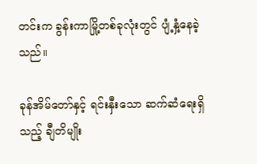တင်းက ခွန်းကာမြို့တစ်ခုလုံးတွင် ပျံ့နှံ့နေခဲ့သည်။

ခုန်အိမ်တော်နှင့် ရင်းနှီးသော ဆက်ဆံရေးရှိသည့် ချီတိမျိုး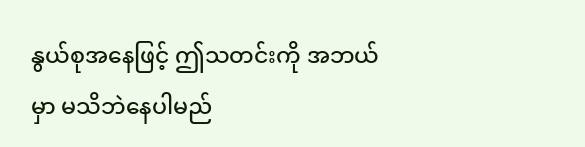နွယ်စုအနေဖြင့် ဤသတင်းကို အဘယ်မှာ မသိဘဲနေပါမည်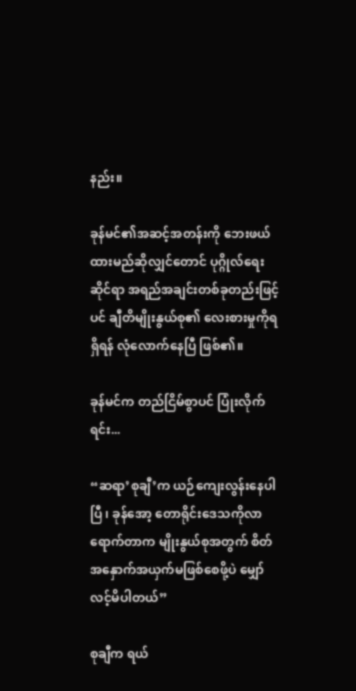နည်း။

ခုန်မင်၏အဆင့်အတန်းကို ဘေးဖယ်ထားမည်ဆိုလျှင်တောင် ပုဂ္ဂိုလ်ရေးဆိုင်ရာ အရည်အချင်းတစ်ခုတည်းဖြင့်ပင် ချီတိမျိုးနွယ်စု၏ လေးစားမှုကိုရရှိရန် လုံ‌လောက်နေပြီ ဖြစ်၏။

ခုန်မင်က တည်ငြိမ်စွာပင် ပြုံးလိုက်ရင်း...

“ဆရာ’စုချီ’က ယဉ်ကျေးလွန်းနေပါပြီ ၊ ခုန်အော့ တောရိုင်းဒေသကိုလာရောက်တာက မျိုးနွယ်စုအတွက် စိတ်အနှောက်အယှက်မဖြစ်စေဖို့ပဲ မျှော်လင့်မိပါတယ်”

စုချီက ရယ်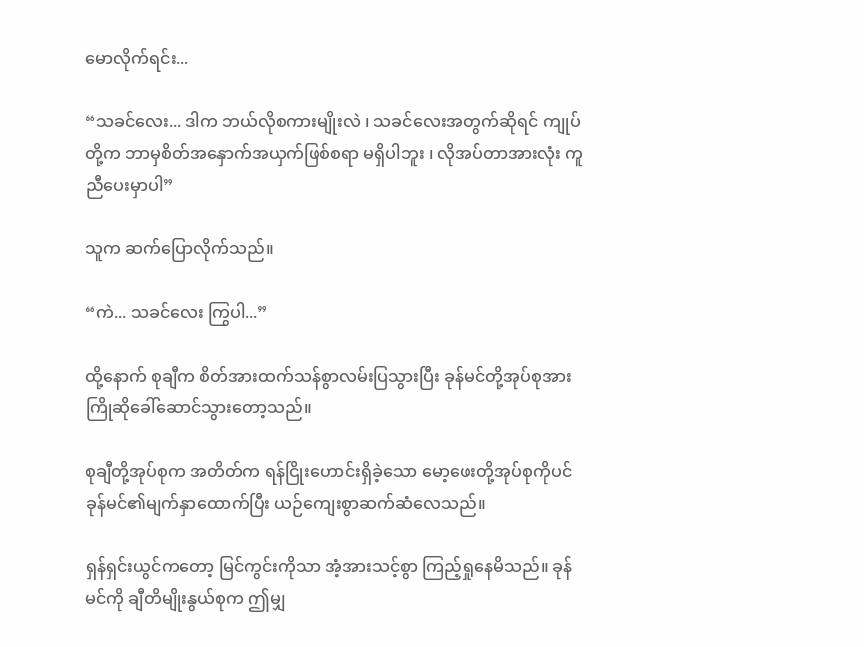မောလိုက်ရင်း...

“သခင်လေး... ဒါက ဘယ်လိုစကားမျိုးလဲ ၊ သခင်လေးအတွက်ဆိုရင် ကျုပ်တို့က ဘာမှစိတ်အနှောက်အယှက်ဖြစ်စရာ မရှိပါဘူး ၊ လိုအပ်တာအားလုံး ကူညီပေးမှာပါ”

သူက ဆက်ပြောလိုက်သည်။

“ကဲ... သခင်လေး ကြွပါ...”

ထို့နောက် စုချီက စိတ်အားထက်သန်စွာလမ်းပြသွားပြီး ခုန်မင်တို့အုပ်စုအား ကြိုဆိုခေါ်ဆောင်သွား‌တော့သည်။

စုချီတို့အုပ်စုက အတိတ်က ရန်ငြိုးဟောင်းရှိခဲ့သော မော့ဖေးတို့အုပ်စုကိုပင် ခုန်မင်၏မျက်နှာ‌ထောက်ပြီး ယဉ်ကျေးစွာဆက်ဆံလေသည်။

ရှန်ရှင်းယွင်ကတော့ မြင်ကွင်းကိုသာ အံ့အားသင့်စွာ ကြည့်ရှုနေမိသည်။ ခုန်မင်ကို ချီတိမျိုးနွယ်စုက ဤမျှ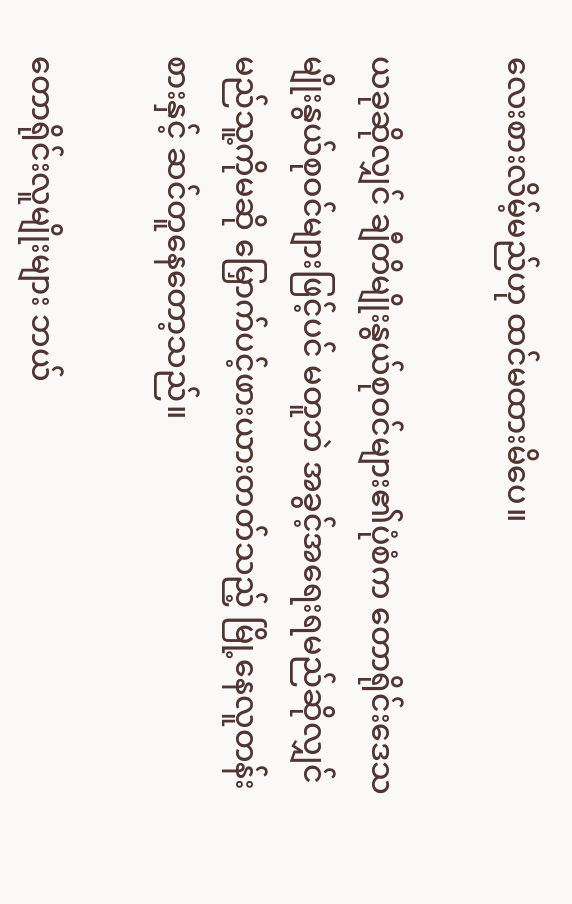လေးစားလိမ့်မည်ဟု ထင်မထားမိပေ။

ယခုဆိုလျှင် ချီတိမျိုးနွယ်စုဝင်များ၏ပုံစံက တောရိုင်းဒေသ မျိုးနွယ်စုဝင်များဖြင့်ပင် မတူဘဲ အခွင့်အရေးရမည်ဆိုလျှင် မည်သူ့ကိုမဆို မြှောက်ပင့်ဖားယားတတ်သည့် မြို့နေလူတန်းစားနှင့် ဆင်တူနေတော့သည်။

တောရိုင်းလူမျိုးများ ဘယ်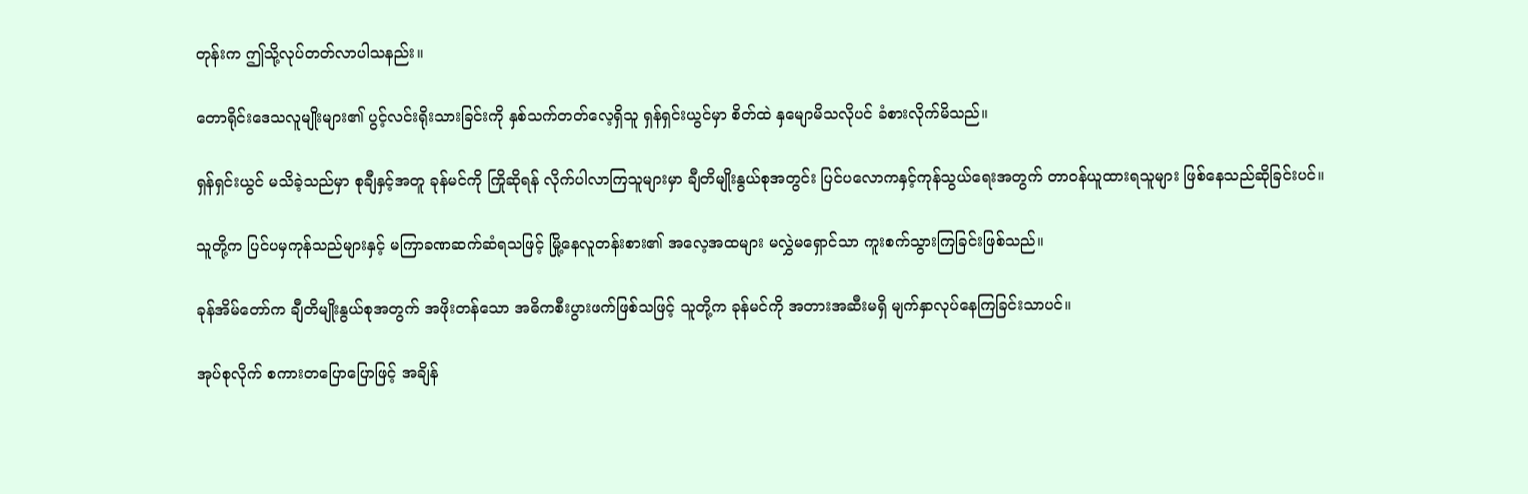တုန်းက ဤသို့လုပ်တတ်လာပါသနည်း။

တောရိုင်းဒေသလူမျိုးများ၏ ပွင့်လင်းရိုးသားခြင်းကို နှစ်သက်တတ်လေ့ရှိသူ ရှန်ရှင်းယွင်မှာ စိတ်ထဲ နှမျောမိသလိုပင် ခံစားလိုက်မိသည်။

ရှန်ရှင်းယွင် မသိခဲ့သည်မှာ စုချီနှင့်အတူ ခုန်မင်ကို ကြိုဆိုရန် လိုက်ပါလာကြသူများမှာ ချီတိမျိုးနွယ်စုအတွင်း ပြင်ပလောကနှင့်ကုန်သွယ်ရေးအတွက် တာဝန်ယူထားရသူများ ဖြစ်နေသည်ဆိုခြင်းပင်။

သူတို့က ပြင်ပမှကုန်သည်များနှင့် မကြာခဏဆက်ဆံရသဖြင့် မြို့နေလူတန်းစား၏ အလေ့အထများ မလွှဲမရှောင်သာ ကူးစက်သွားကြခြင်းဖြစ်သည်။

ခုန်အိမ်တော်က ချီတိမျိုးနွယ်စုအတွက် အဖိုးတန်သော အဓိကစီးပွားဖက်ဖြစ်သဖြင့် သူတို့က ခုန်မင်ကို အတားအဆီးမရှိ မျက်နှာလုပ်နေကြခြင်းသာပင်။

အုပ်စုလိုက် စကားတပြောပြောဖြင့် အချိန်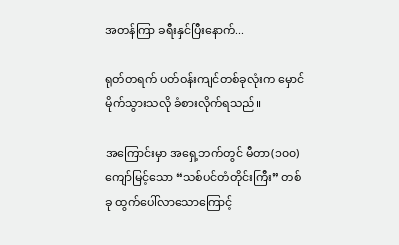အတန်ကြာ ခရီးနှင်ပြီးနောက်...

ရုတ်တရက် ပတ်ဝန်းကျင်တစ်ခုလုံးက မှောင်မိုက်သွားသလို ခံစားလိုက်ရသည်။

အကြောင်းမှာ အရှေ့ဘက်တွင် မီတာ(၁၀၀)ကျော်မြင့်သော “သစ်ပင်တံတိုင်းကြီး” တစ်ခု ထွက်ပေါ်လာသောကြောင့်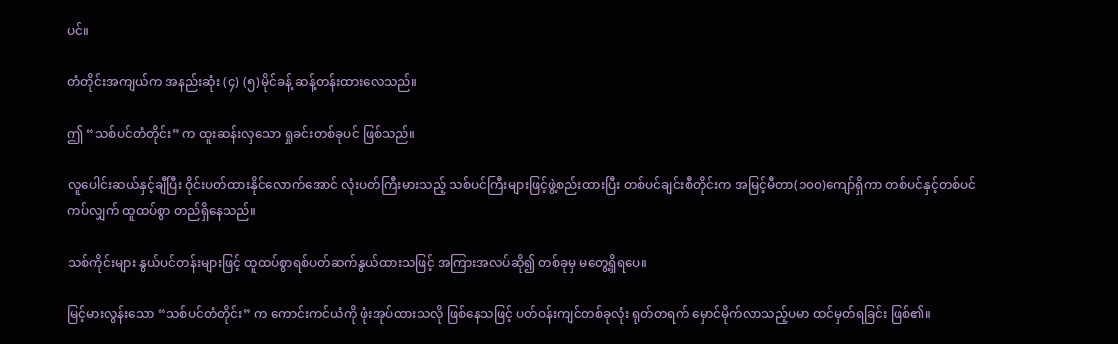ပင်။

တံတိုင်းအကျယ်က အနည်းဆုံး (၄) (၅)မိုင်ခန့် ဆန့်တန်းထားလေသည်။

ဤ “သစ်ပင်တံတိုင်း” က ထူးဆန်းလှသော ရှုခင်းတစ်ခုပင် ဖြစ်သည်။

လူပေါင်းဆယ်နှင့်ချီပြီး ဝိုင်းပတ်ထားနိုင်လောက်အောင် လုံးပတ်ကြီးမားသည့် သစ်ပင်ကြီးများဖြင့်ဖွဲ့စည်းထားပြီး တစ်ပင်ချင်းစီတိုင်းက အမြင့်မီတာ(၁၀၀)ကျော်ရှိကာ တစ်ပင်နှင့်တစ်ပင်ကပ်လျှက် ထူထပ်စွာ တည်ရှိနေသည်။

သစ်ကိုင်းများ နွယ်ပင်တန်းများဖြင့် ထူထပ်စွာရစ်ပတ်ဆက်နွယ်ထားသဖြင့် အကြားအလပ်ဆို၍ တစ်ခုမှ မတွေ့ရှိရပေ။

မြင့်မားလွန်းသော “သစ်ပင်တံတိုင်း” က ကောင်းကင်ယံကို ဖုံးအုပ်ထားသလို ဖြစ်နေသဖြင့် ပတ်ဝန်းကျင်တစ်ခုလုံး ရုတ်တရက် မှောင်မိုက်လာသည့်ပမာ ထင်မှတ်ရခြင်း ဖြစ်၏။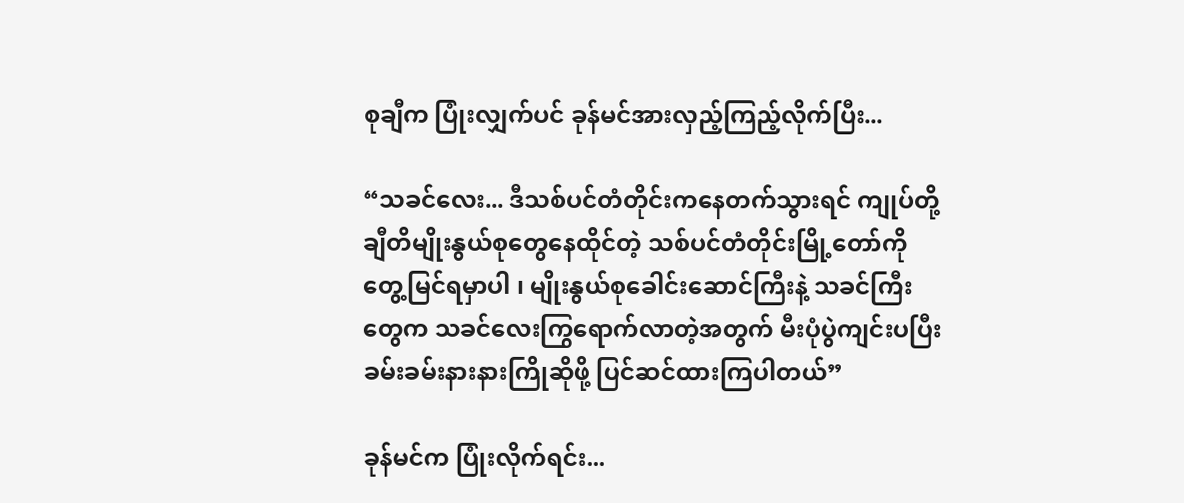စုချီက ပြုံးလျှက်ပင် ခုန်မင်အားလှည့်ကြည့်လိုက်ပြီး...

“သခင်လေး... ဒီသစ်ပင်တံတိုင်းကနေတက်သွားရင် ကျုပ်တို့ ချီတိမျိုးနွယ်စုတွေနေထိုင်တဲ့ သစ်ပင်တံတိုင်းမြို့တော်ကို တွေ့မြင်ရမှာပါ ၊ မျိုးနွယ်စုခေါင်းဆောင်ကြီးနဲ့ သခင်ကြီးတွေက သခင်လေးကြွရောက်လာတဲ့အတွက် မီးပုံပွဲကျင်းပပြီး ခမ်းခမ်းနားနားကြိုဆိုဖို့ ပြင်ဆင်ထားကြပါတယ်”

ခုန်မင်က ပြုံးလိုက်ရင်း...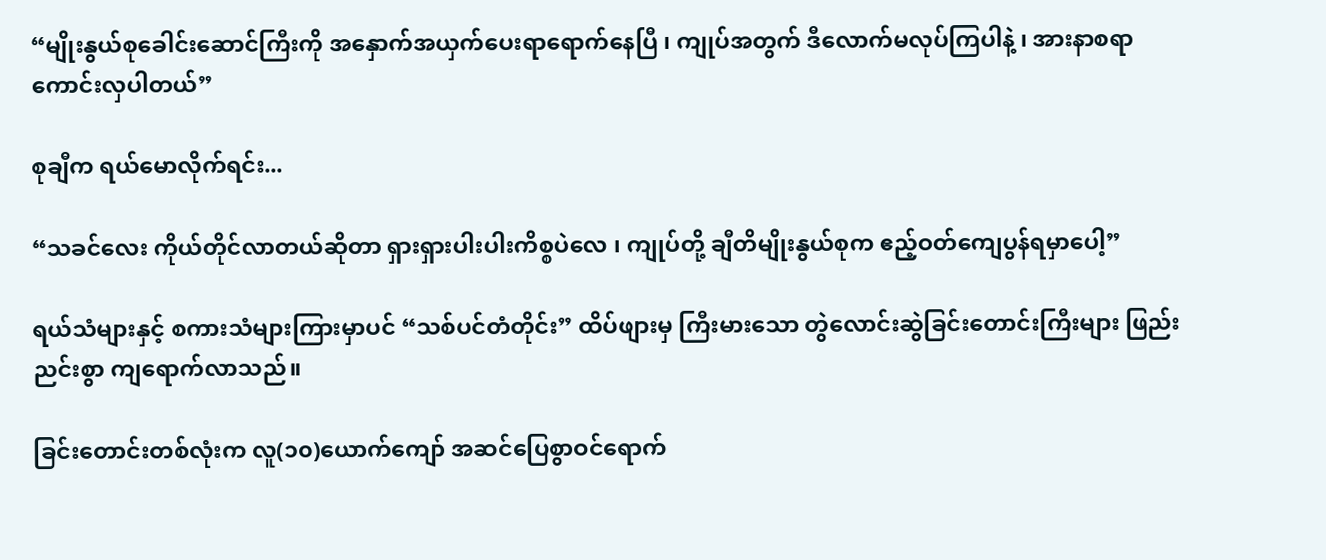“မျိုးနွယ်စုခေါင်းဆောင်ကြီးကို အနှောက်အယှက်ပေးရာရောက်နေပြီ ၊ ကျုပ်အတွက် ဒီလောက်မလုပ်ကြပါနဲ့ ၊ အားနာစရာကောင်းလှပါတယ်”

စုချီက ရယ်မောလိုက်ရင်း...

“သခင်လေး ကိုယ်တိုင်လာတယ်ဆိုတာ ရှားရှားပါးပါးကိစ္စပဲလေ ၊ ကျုပ်တို့ ချီတိမျိုးနွယ်စုက ဧည့်ဝတ်ကျေပွန်ရမှာပေါ့”

ရယ်သံများနှင့် စကားသံများကြားမှာပင် “သစ်ပင်တံတိုင်း” ထိပ်ဖျားမှ ကြီးမားသော တွဲလောင်းဆွဲခြင်းတောင်းကြီးများ ဖြည်းညင်းစွာ ကျရောက်လာသည်။

ခြင်းတောင်းတစ်လုံးက လူ(၁၀)ယောက်ကျော် အဆင်ပြေစွာဝင်ရောက်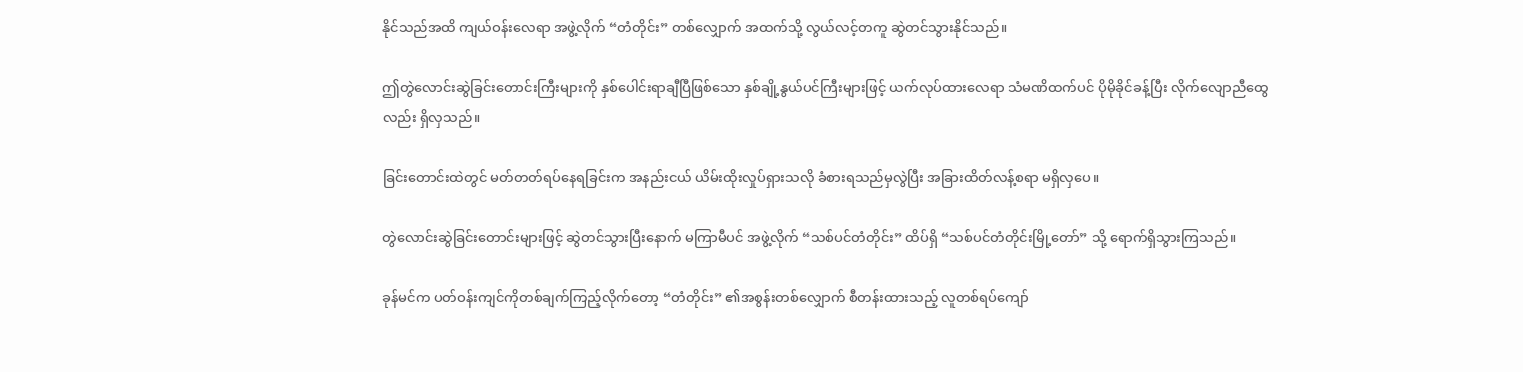နိုင်သည်အထိ ကျယ်ဝန်းလေရာ အဖွဲ့လိုက် “တံတိုင်း” တစ်လျှောက် အထက်သို့ လွယ်လင့်တကူ ဆွဲတင်သွားနိုင်သည်။

ဤတွဲလောင်းဆွဲခြင်းတောင်းကြီးများကို နှစ်ပေါင်းရာချီပြီဖြစ်သော နှစ်ချို့နွယ်ပင်ကြီးများဖြင့် ယက်လုပ်ထားလေရာ သံမဏိထက်ပင် ပိုမိုခိုင်ခန့်ပြီး လိုက်လျောညီထွေလည်း ရှိလှသည်။

ခြင်းတောင်းထဲတွင် မတ်တတ်ရပ်နေရခြင်းက အနည်းငယ် ယိမ်းထိုးလှုပ်ရှားသလို ခံစားရသည်မှလွဲပြီး အခြားထိတ်လန့်စရာ မရှိလှပေ။

တွဲလောင်းဆွဲခြင်းတောင်းများဖြင့် ဆွဲတင်သွားပြီးနောက် မကြာမီပင် အဖွဲ့လိုက် “သစ်ပင်တံတိုင်း” ထိပ်ရှိ “သစ်ပင်တံတိုင်းမြို့တော်” သို့ ရောက်ရှိသွားကြသည်။

ခုန်မင်က ပတ်ဝန်းကျင်ကိုတစ်ချက်ကြည့်လိုက်တော့ “တံတိုင်း” ၏အစွန်းတစ်လျှောက် စီတန်းထားသည့် လူတစ်ရပ်ကျော်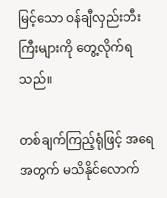မြင့်သော ဝန်ချီလှည်းဘီးကြီးများကို တွေ့လိုက်ရသည်။

တစ်ချက်ကြည့်ရုံဖြင့် အရေအတွက် မသိနိုင်လောက်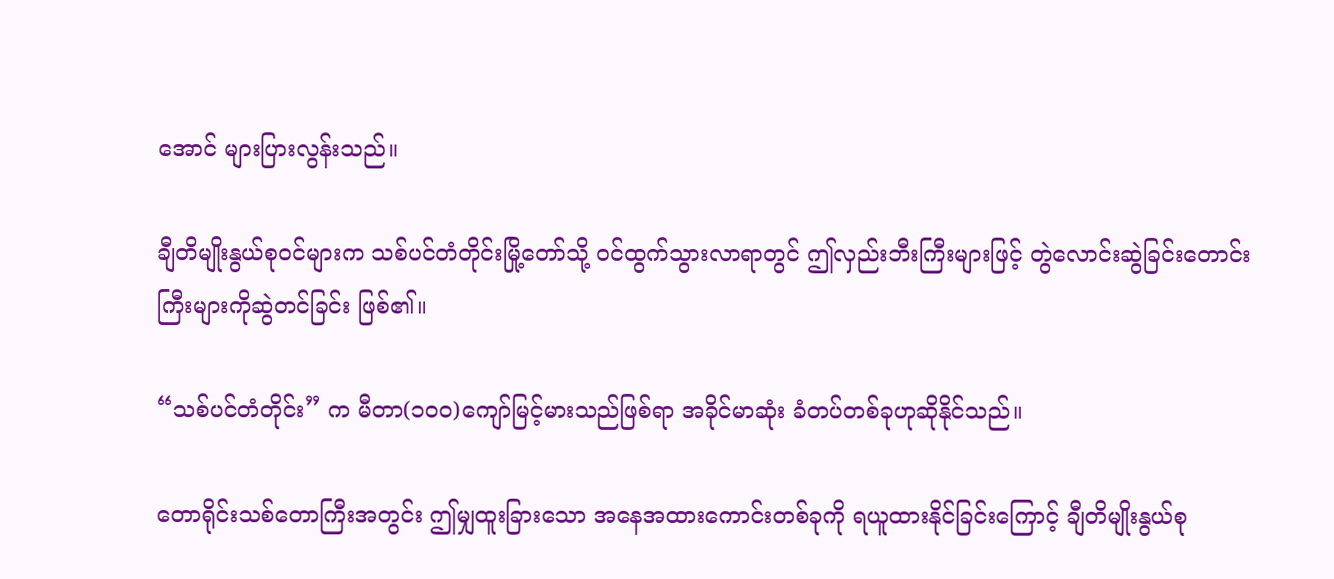အောင် များပြားလွန်းသည်။

ချီတိမျိုးနွယ်စုဝင်များက သစ်ပင်တံတိုင်းမြို့တော်သို့ ဝင်ထွက်သွားလာရာတွင် ဤလှည်းဘီးကြီးများဖြင့် တွဲလောင်းဆွဲခြင်းတောင်းကြီးများကိုဆွဲတင်ခြင်း ဖြစ်၏။

“သစ်ပင်တံတိုင်း” က မီတာ(၁၀၀)ကျော်မြင့်မားသည်ဖြစ်ရာ အခိုင်မာဆုံး ခံတပ်တစ်ခုဟုဆိုနိုင်သည်။

တောရိုင်းသစ်တောကြီးအတွင်း ဤမျှထူးခြားသော အနေအထားကောင်းတစ်ခုကို ရယူထားနိုင်ခြင်းကြောင့် ချီတိမျိုးနွယ်စု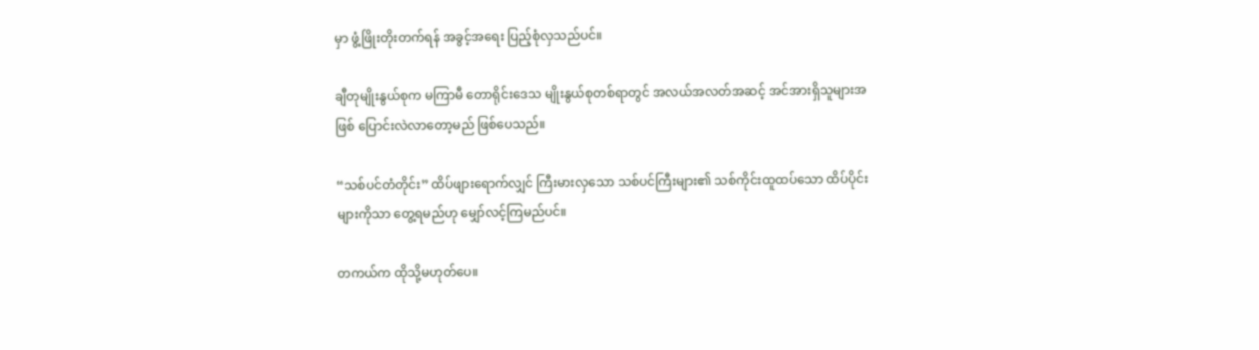မှာ ဖွံ့ဖြိုးတိုးတက်ရန် အခွင့်အရေး ပြည့်စုံလှသည်ပင်။

ချီတုမျိုးနွယ်စုက မကြာမီ တောရိုင်းဒေသ မျိုးနွယ်စုတစ်ရာတွင် အလယ်အလတ်အဆင့် အင်အားရှိသူများအဖြစ် ပြောင်းလဲလာတော့မည် ဖြစ်ပေသည်။

“သစ်ပင်တံတိုင်း” ထိပ်ဖျားရောက်လျှင် ကြီးမားလှသော သစ်ပင်ကြီးများ၏ သစ်ကိုင်းထူထပ်သော ထိပ်ပိုင်းများကိုသာ တွေ့ရမည်ဟု မျှော်လင့်ကြမည်ပင်။

တကယ်က ထိုသို့မဟုတ်ပေ။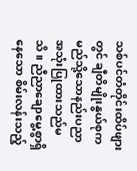သစ်ပင်တံတိုင်းထိပ်ဖျားတွင် ချီတိမျိုးနွယ်စုက မည်သို့သောနည်းပညာ အသုံးပြုထားသည်မသိ။ ညီညာချောမွေ့စွာရှိနေသော စိမ်းလန်းသည့်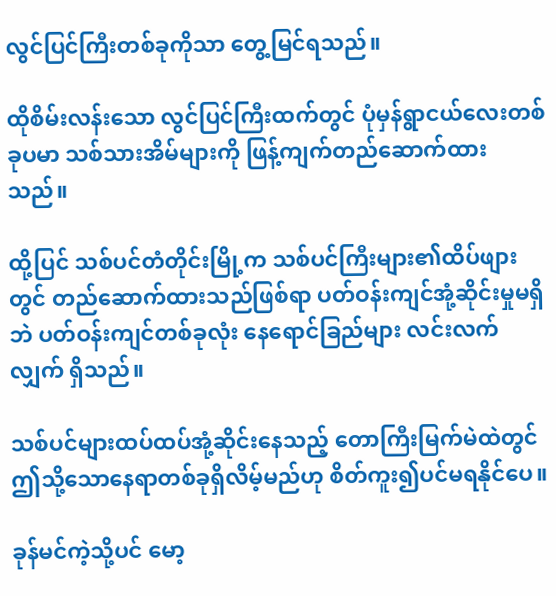လွင်ပြင်ကြီးတစ်ခုကိုသာ တွေ့မြင်ရသည်။

ထိုစိမ်းလန်းသော လွင်ပြင်ကြီးထက်တွင် ပုံမှန်ရွာငယ်လေးတစ်ခုပမာ သစ်သားအိမ်များကို ဖြန့်ကျက်တည်ဆောက်ထားသည်။

ထို့ပြင် သစ်ပင်တံတိုင်းမြို့က သစ်ပင်ကြီးများ၏ထိပ်ဖျားတွင် တည်ဆောက်ထားသည်ဖြစ်ရာ ပတ်ဝန်းကျင်အုံ့ဆိုင်းမှုမရှိဘဲ ပတ်ဝန်းကျင်တစ်ခုလုံး နေရောင်ခြည်များ လင်းလက်လျှက် ရှိသည်။

သစ်ပင်များထပ်ထပ်အုံ့ဆိုင်းနေသည့် တောကြီးမြက်မဲထဲတွင် ဤသို့သောနေရာတစ်ခုရှိလိမ့်မည်ဟု စိတ်ကူး၍ပင်မရနိုင်ပေ။

ခုန်မင်ကဲ့သို့ပင် မော့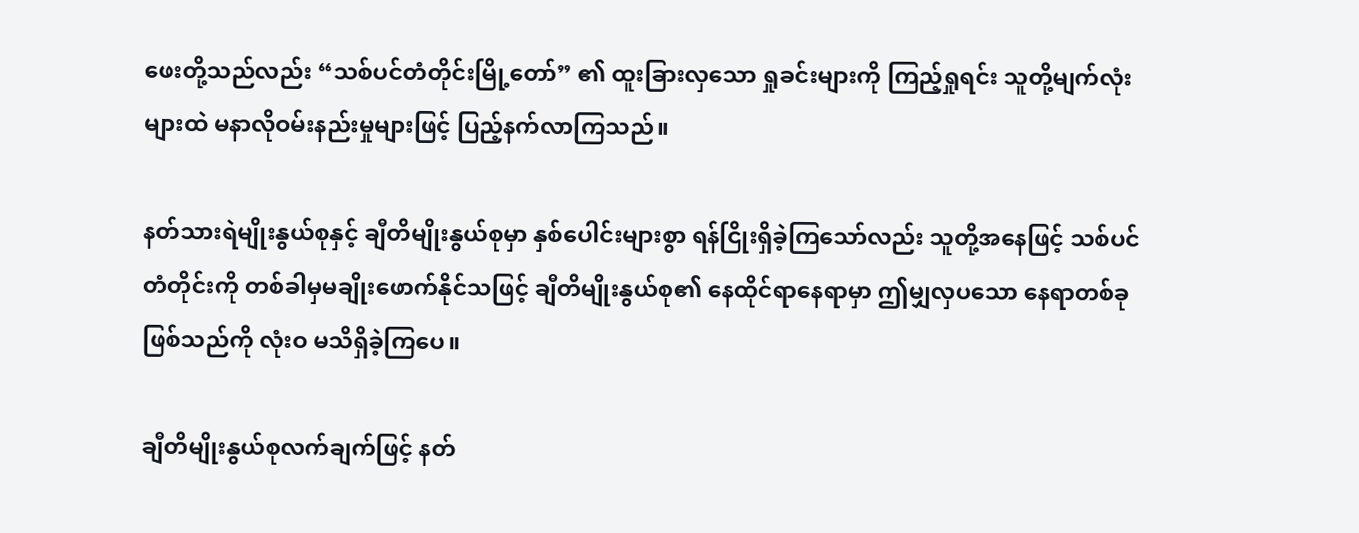ဖေးတို့သည်လည်း “သစ်ပင်တံတိုင်းမြို့တော်” ၏ ထူးခြားလှသော ရှုခင်းများကို ကြည့်ရှုရင်း သူတို့မျက်လုံးများထဲ မနာလိုဝမ်းနည်းမှုများဖြင့် ပြည့်နက်လာကြသည်။

နတ်သားရဲမျိုးနွယ်စုနှင့် ချီတိမျိုးနွယ်စုမှာ နှစ်ပေါင်းများစွာ ရန်ငြိုးရှိခဲ့ကြသော်လည်း သူတို့အနေဖြင့် သစ်ပင်တံတိုင်းကို တစ်ခါမှမချိုးဖောက်နိုင်သဖြင့် ချီတိမျိုးနွယ်စု၏ နေထိုင်ရာနေရာမှာ ဤမျှလှပသော နေရာတစ်ခုဖြစ်သည်ကို လုံးဝ မသိရှိခဲ့ကြပေ။

ချီတိမျိုးနွယ်စုလက်ချက်ဖြင့် နတ်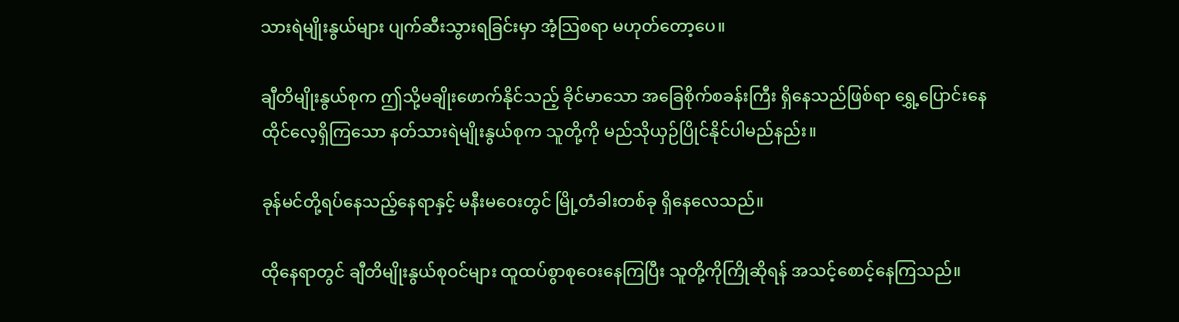သားရဲမျိုးနွယ်များ ပျက်ဆီးသွားရခြင်းမှာ အံ့သြစရာ မဟုတ်တော့ပေ။

ချီတိမျိုးနွယ်စုက ဤသို့မချိုးဖောက်နိုင်သည့် ခိုင်မာသော အခြေစိုက်စခန်းကြီး ရှိနေသည်ဖြစ်ရာ ရွှေ့ပြောင်းနေထိုင်လေ့ရှိကြသော နတ်သားရဲမျိုးနွယ်စုက သူတို့ကို မည်သိုယှဉ်ပြိုင်နိုင်ပါမည်နည်း။

ခုန်မင်တို့ရပ်နေသည့်နေရာနှင့် မနီးမဝေးတွင် မြို့တံခါးတစ်ခု ရှိနေလေသည်။

ထိုနေရာတွင် ချီတိမျိုးနွယ်စုဝင်များ ထူထပ်စွာစုဝေးနေကြပြီး သူတို့ကိုကြိုဆိုရန် အသင့်စောင့်နေကြသည်။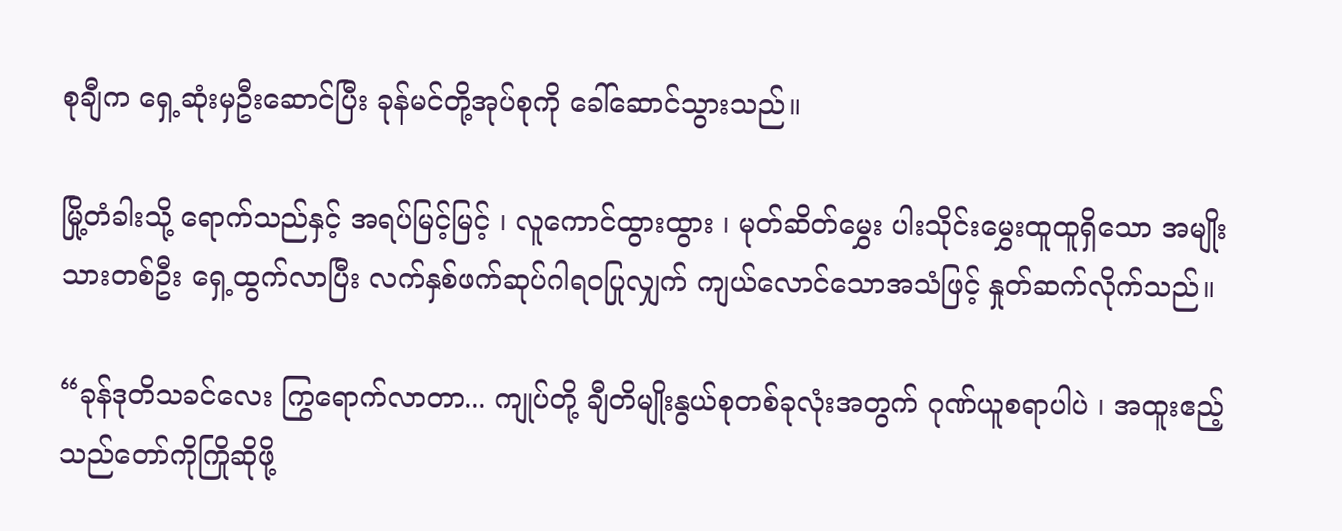စုချီက ရှေ့ဆုံးမှဦးဆောင်ပြီး ခုန်မင်တို့အုပ်စုကို ခေါ်ဆောင်သွားသည်။

မြို့တံခါးသို့ ရောက်သည်နှင့် အရပ်မြင့်မြင့် ၊ လူကောင်ထွားထွား ၊ မုတ်ဆိတ်မွှေး ပါးသိုင်းမွှေးထူထူရှိသော အမျိုးသားတစ်ဦး ရှေ့ထွက်လာပြီး လက်နှစ်ဖက်ဆုပ်ဂါရဝပြုလျှက် ကျယ်လောင်သောအသံဖြင့် နှုတ်ဆက်လိုက်သည်။

“ခုန်ဒုတိသခင်လေး ကြွရောက်လာတာ... ကျုပ်တို့ ချီတိမျိုးနွယ်စုတစ်ခုလုံးအတွက် ဂုဏ်ယူစရာပါပဲ ၊ အထူးဧည့်သည်တော်ကိုကြိုဆိုဖို့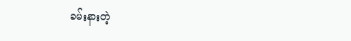ခမ်းနားတဲ့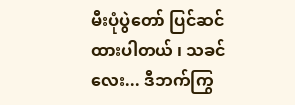မီးပုံပွဲတော် ပြင်ဆင်ထားပါတယ် ၊ သခင်လေး... ဒီဘက်ကြွ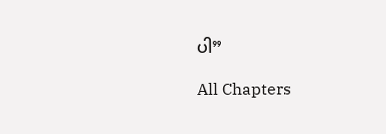ပါ”

All Chapters